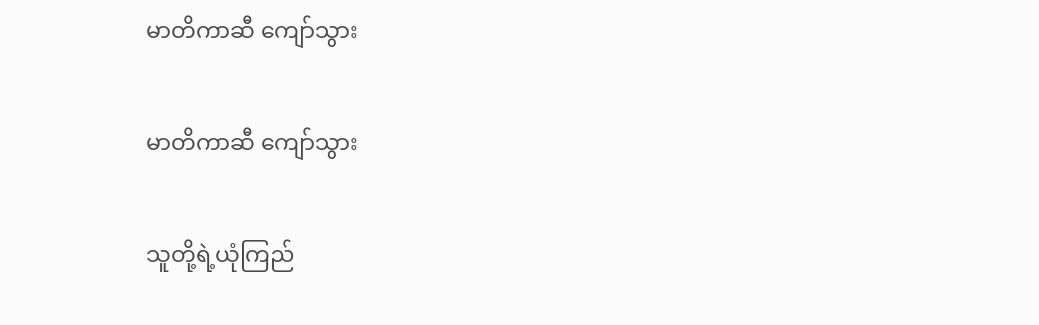မာတိကာဆီ ကျော်သွား

မာတိကာဆီ ကျော်သွား

သူတို့ရဲ့ယုံကြည်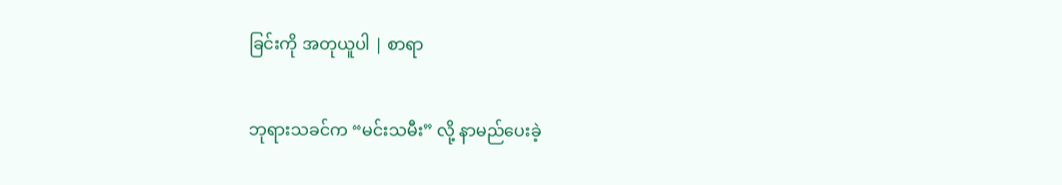ခြင်းကို အတုယူပါ | စာရာ

ဘုရားသခင်က “မင်းသမီး” လို့ နာမည်ပေးခဲ့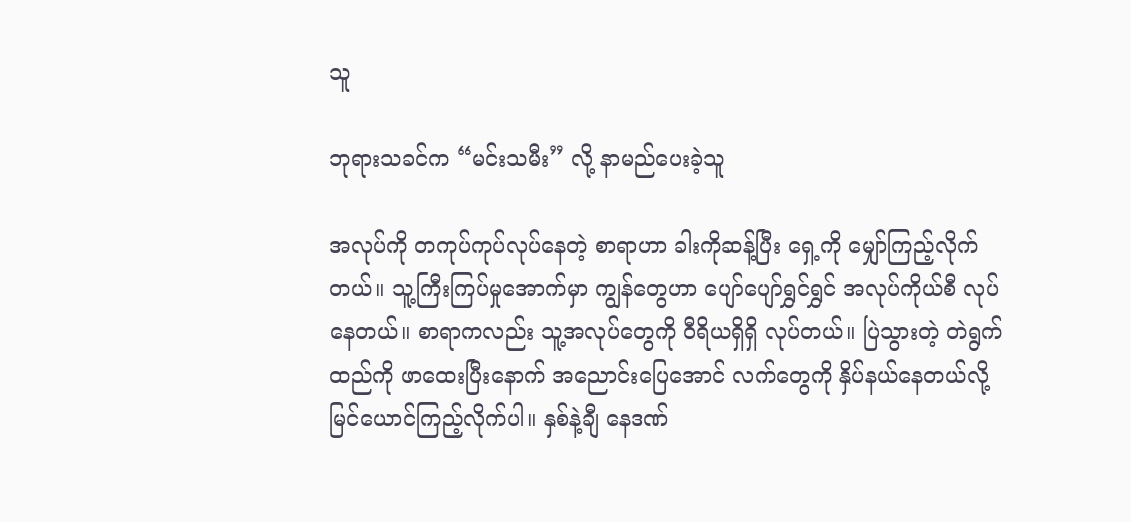သူ

ဘုရားသခင်က “မင်းသမီး” လို့ နာမည်ပေးခဲ့သူ

အလုပ်ကို တကုပ်ကုပ်လုပ်နေတဲ့ စာရာဟာ ခါးကိုဆန့်ပြီး ရှေ့ကို မျှော်ကြည့်လိုက်တယ်။ သူ့ကြီးကြပ်မှုအောက်မှာ ကျွန်တွေဟာ ပျော်ပျော်ရွှင်ရွှင် အလုပ်ကိုယ်စီ လုပ်နေတယ်။ စာရာကလည်း သူ့အလုပ်တွေကို ဝီရိယရှိရှိ လုပ်တယ်။ ပြဲသွားတဲ့ တဲရွက်ထည်ကို ဖာထေးပြီးနောက် အညောင်းပြေအောင် လက်တွေကို နှိပ်နယ်နေတယ်လို့ မြင်ယောင်ကြည့်လိုက်ပါ။ နှစ်နဲ့ချီ နေဒဏ်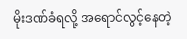မိုးဒဏ်ခံရလို့ အရောင်လွင့်နေတဲ့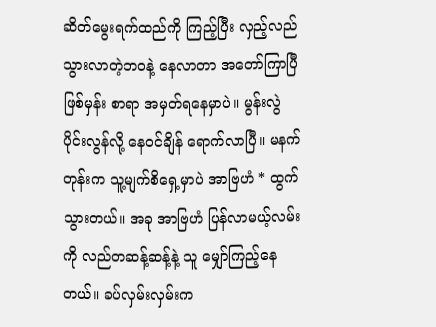ဆိတ်မွေးရက်ထည်ကို ကြည့်ပြီး လှည့်လည်သွားလာတဲ့ဘဝနဲ့ နေလာတာ အတော်ကြာပြီဖြစ်မှန်း စာရာ အမှတ်ရနေမှာပဲ။ မွန်းလွဲပိုင်းလွန်လို့ နေဝင်ချိန် ရောက်လာပြီ။ မနက်တုန်းက သူ့မျက်စိရှေ့မှာပဲ အာဗြဟံ * ထွက်သွားတယ်။ အခု အာဗြဟံ ပြန်လာမယ့်လမ်းကို လည်တဆန့်ဆန့်နဲ့ သူ မျှော်ကြည့်နေတယ်။ ခပ်လှမ်းလှမ်းက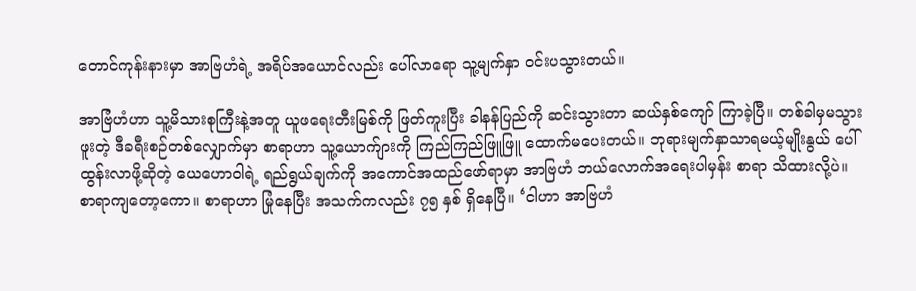တောင်ကုန်းနားမှာ အာဗြဟံရဲ့ အရိပ်အယောင်လည်း ပေါ်လာရော သူ့မျက်နှာ ဝင်းပသွားတယ်။

အာဗြံဟံဟာ သူ့မိသားစုကြီးနဲ့အတူ ယူဖရေးတီးမြစ်ကို ဖြတ်ကူးပြီး ခါနန်ပြည်ကို ဆင်းသွားတာ ဆယ်နှစ်ကျော် ကြာခဲ့ပြီ။ တစ်ခါမှမသွားဖူးတဲ့ ဒီခရီးစဉ်တစ်လျှောက်မှာ စာရာဟာ သူ့ယောက်ျားကို ကြည်ကြည်ဖြူဖြူ ထောက်မပေးတယ်။ ဘုရားမျက်နှာသာရမယ့်မျိုးနွယ် ပေါ်ထွန်းလာဖို့ဆိုတဲ့ ယေဟောဝါရဲ့ ရည်ရွယ်ချက်ကို အကောင်အထည်ဖော်ရာမှာ အာဗြဟံ ဘယ်လောက်အရေးပါမှန်း စာရာ သိထားလို့ပဲ။ စာရာကျတော့ကော။ စာရာဟာ မြုံနေပြီး အသက်ကလည်း ၇၅ နှစ် ရှိနေပြီ။ ‘ငါဟာ အာဗြဟံ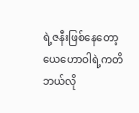ရဲ့ဇနီးဖြစ်နေတော့ ယေဟောဝါရဲ့ကတိ ဘယ်လို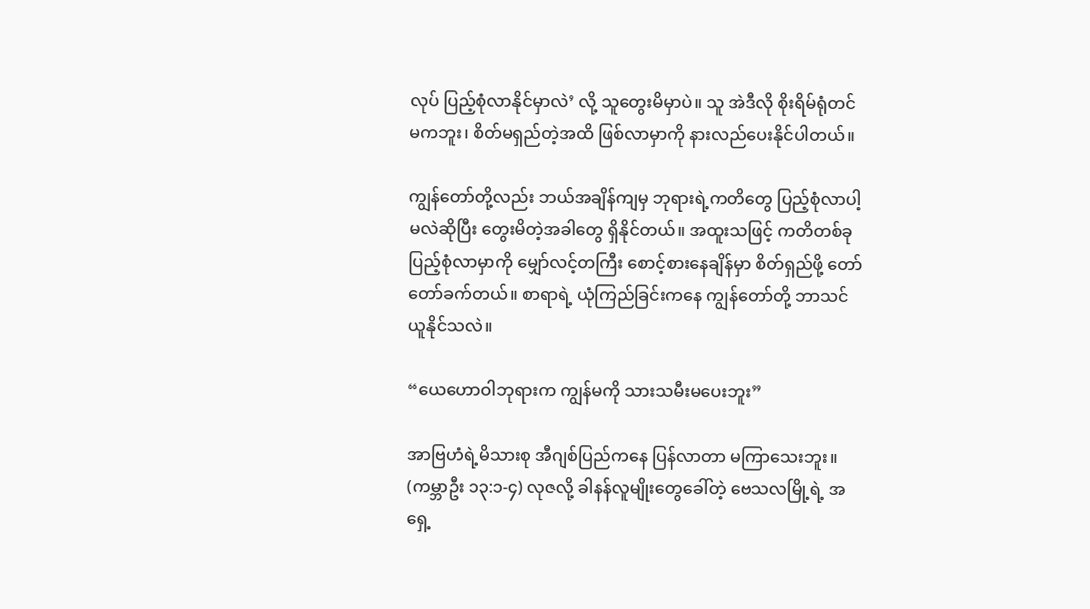လုပ် ပြည့်စုံလာနိုင်မှာလဲ’ လို့ သူတွေးမိမှာပဲ။ သူ အဲဒီလို စိုးရိမ်ရုံတင်မကဘူး၊ စိတ်မရှည်တဲ့အထိ ဖြစ်လာမှာကို နားလည်ပေးနိုင်ပါတယ်။

ကျွန်တော်တို့လည်း ဘယ်အချိန်ကျမှ ဘုရားရဲ့ကတိတွေ ပြည့်စုံလာပါ့မလဲဆိုပြီး တွေးမိတဲ့အခါတွေ ရှိနိုင်တယ်။ အထူးသဖြင့် ကတိတစ်ခု ပြည့်စုံလာမှာကို မျှော်လင့်တကြီး စောင့်စားနေချိန်မှာ စိတ်ရှည်ဖို့ တော်တော်ခက်တယ်။ စာရာရဲ့ ယုံကြည်ခြင်းကနေ ကျွန်တော်တို့ ဘာသင်ယူနိုင်သလဲ။

“ယေဟောဝါဘုရားက ကျွန်မကို သားသမီးမပေးဘူး”

အာဗြဟံရဲ့မိသားစု အီဂျစ်ပြည်ကနေ ပြန်လာတာ မကြာသေးဘူး။ (ကမ္ဘာဦး ၁၃:၁-၄) လုဇလို့ ခါနန်လူမျိုးတွေခေါ်တဲ့ ဗေသလမြို့ရဲ့ အရှေ့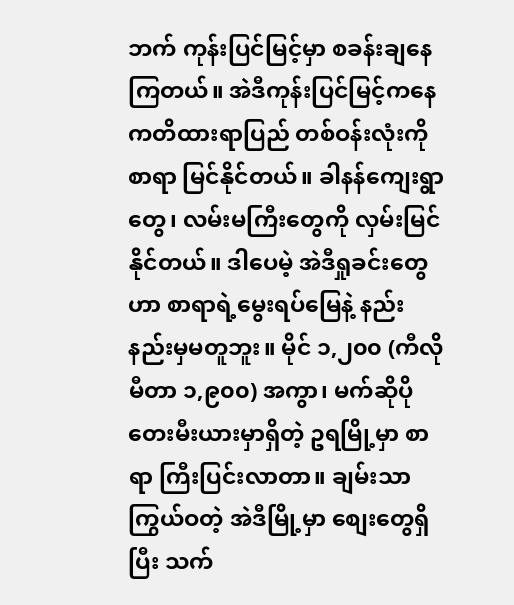ဘက် ကုန်းပြင်မြင့်မှာ စခန်းချနေကြတယ်။ အဲဒီကုန်းပြင်မြင့်ကနေ ကတိထားရာပြည် တစ်ဝန်းလုံးကို စာရာ မြင်နိုင်တယ်။ ခါနန်ကျေးရွာတွေ၊ လမ်းမကြီးတွေကို လှမ်းမြင်နိုင်တယ်။ ဒါပေမဲ့ အဲဒီရှုခင်းတွေဟာ စာရာရဲ့မွေးရပ်မြေနဲ့ နည်းနည်းမှမတူဘူး။ မိုင် ၁,၂၀၀ (ကီလိုမီတာ ၁,၉၀၀) အကွာ၊ မက်ဆိုပိုတေးမီးယားမှာရှိတဲ့ ဥရမြို့မှာ စာရာ ကြီးပြင်းလာတာ။ ချမ်းသာကြွယ်ဝတဲ့ အဲဒီမြို့မှာ စျေးတွေရှိပြီး သက်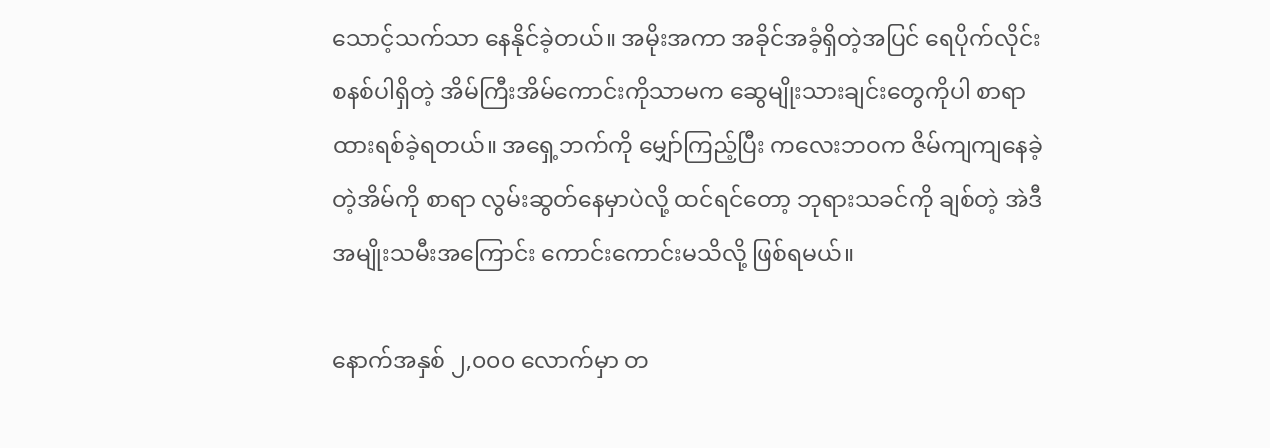သောင့်သက်သာ နေနိုင်ခဲ့တယ်။ အမိုးအကာ အခိုင်အခံ့ရှိတဲ့အပြင် ရေပိုက်လိုင်းစနစ်ပါရှိတဲ့ အိမ်ကြီးအိမ်ကောင်းကိုသာမက ဆွေမျိုးသားချင်းတွေကိုပါ စာရာ ထားရစ်ခဲ့ရတယ်။ အရှေ့ဘက်ကို မျှော်ကြည့်ပြီး ကလေးဘဝက ဇိမ်ကျကျနေခဲ့တဲ့အိမ်ကို စာရာ လွမ်းဆွတ်နေမှာပဲလို့ ထင်ရင်တော့ ဘုရားသခင်ကို ချစ်တဲ့ အဲဒီအမျိုးသမီးအကြောင်း ကောင်းကောင်းမသိလို့ ဖြစ်ရမယ်။

နောက်အနှစ် ၂,၀၀၀ လောက်မှာ တ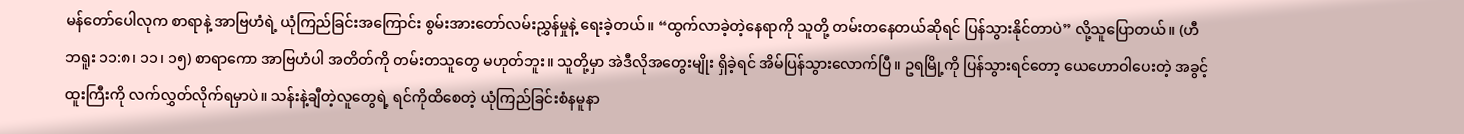မန်တော်ပေါလုက စာရာနဲ့ အာဗြဟံရဲ့ ယုံကြည်ခြင်းအကြောင်း စွမ်းအားတော်လမ်းညွှန်မှုနဲ့ ရေးခဲ့တယ်။ “ထွက်လာခဲ့တဲ့နေရာကို သူတို့ တမ်းတနေတယ်ဆိုရင် ပြန်သွားနိုင်တာပဲ” လို့သူပြောတယ်။ (ဟီဘရူး ၁၁:၈၊ ၁၁၊ ၁၅) စာရာကော အာဗြဟံပါ အတိတ်ကို တမ်းတသူတွေ မဟုတ်ဘူး။ သူတို့မှာ အဲဒီလိုအတွေးမျိုး ရှိခဲ့ရင် အိမ်ပြန်သွားလောက်ပြီ။ ဥရမြို့ကို ပြန်သွားရင်တော့ ယေဟောဝါပေးတဲ့ အခွင့်ထူးကြီးကို လက်လွှတ်လိုက်ရမှာပဲ။ သန်းနဲ့ချီတဲ့လူတွေရဲ့ ရင်ကိုထိစေတဲ့ ယုံကြည်ခြင်းစံနမူနာ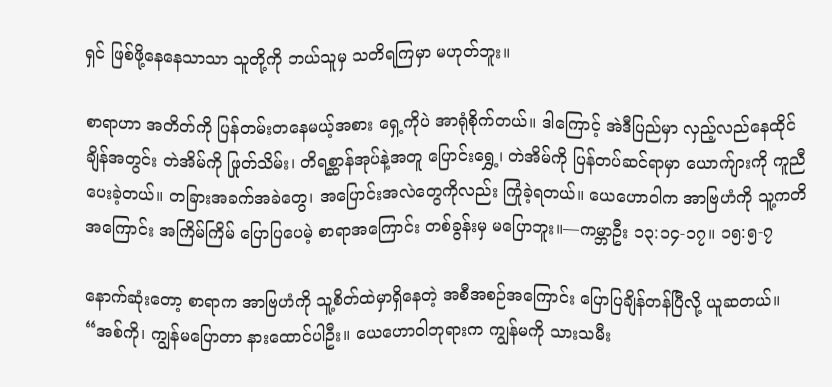ရှင် ဖြစ်ဖို့နေနေသာသာ သူတို့ကို ဘယ်သူမှ သတိရကြမှာ မဟုတ်ဘူး။

စာရာဟာ အတိတ်ကို ပြန်တမ်းတနေမယ့်အစား ရှေ့ကိုပဲ အာရုံစိုက်တယ်။ ဒါကြောင့် အဲဒီပြည်မှာ လှည့်လည်နေထိုင်ချိန်အတွင်း တဲအိမ်ကို ဖြုတ်သိမ်း၊ တိရစ္ဆာန်အုပ်နဲ့အတူ ပြောင်းရွှေ့၊ တဲအိမ်ကို ပြန်တပ်ဆင်ရာမှာ ယောက်ျားကို ကူညီပေးခဲ့တယ်။ တခြားအခက်အခဲတွေ၊ အပြောင်းအလဲတွေကိုလည်း ကြုံခဲ့ရတယ်။ ယေဟောဝါက အာဗြဟံကို သူ့ကတိအကြောင်း အကြိမ်ကြိမ် ပြောပြပေမဲ့ စာရာအကြောင်း တစ်ခွန်းမှ မပြောဘူး။—ကမ္ဘာဦး ၁၃:၁၄-၁၇။ ၁၅:၅-၇

နောက်ဆုံးတော့ စာရာက အာဗြဟံကို သူ့စိတ်ထဲမှာရှိနေတဲ့ အစီအစဉ်အကြောင်း ပြောပြချိန်တန်ပြီလို့ ယူဆတယ်။ “အစ်ကို၊ ကျွန်မပြောတာ နားထောင်ပါဦး။ ယေဟောဝါဘုရားက ကျွန်မကို သားသမီး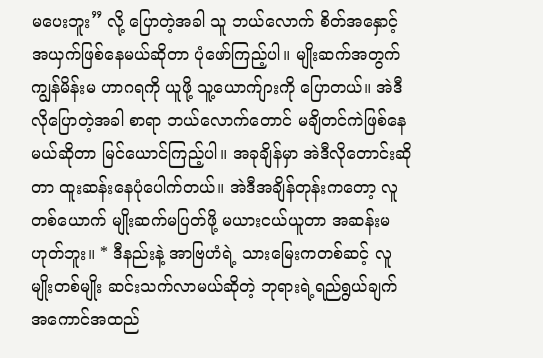မပေးဘူး” လို့ ပြောတဲ့အခါ သူ ဘယ်လောက် စိတ်အနှောင့်အယှက်ဖြစ်နေမယ်ဆိုတာ ပုံဖော်ကြည့်ပါ။ မျိုးဆက်အတွက် ကျွန်မိန်းမ ဟာဂရကို ယူဖို့ သူ့ယောက်ျားကို ပြောတယ်။ အဲဒီလိုပြောတဲ့အခါ စာရာ ဘယ်လောက်တောင် မချိတင်ကဲဖြစ်နေမယ်ဆိုတာ မြင်ယောင်ကြည့်ပါ။ အခုချိန်မှာ အဲဒီလိုတောင်းဆိုတာ ထူးဆန်းနေပုံပေါက်တယ်။ အဲဒီအချိန်တုန်းကတော့ လူတစ်ယောက် မျိုးဆက်မပြတ်ဖို့ မယားငယ်ယူတာ အဆန်းမဟုတ်ဘူး။ * ဒီနည်းနဲ့ အာဗြဟံရဲ့ သားမြေးကတစ်ဆင့် လူမျိုးတစ်မျိုး ဆင်းသက်လာမယ်ဆိုတဲ့ ဘုရားရဲ့ရည်ရွယ်ချက် အကောင်အထည်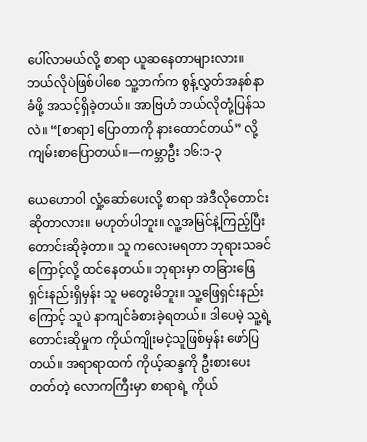ပေါ်လာမယ်လို့ စာရာ ယူဆနေတာများလား။ ဘယ်လိုပဲဖြစ်ပါစေ သူ့ဘက်က စွန့်လွှတ်အနစ်နာခံဖို့ အသင့်ရှိခဲ့တယ်။ အာဗြဟံ ဘယ်လိုတုံ့ပြန်သလဲ။ “[စာရာ] ပြောတာကို နားထောင်တယ်” လို့ ကျမ်းစာပြောတယ်။—ကမ္ဘာဦး ၁၆:၁-၃

ယေဟောဝါ လှုံ့ဆော်ပေးလို့ စာရာ အဲဒီလိုတောင်းဆိုတာလား။ မဟုတ်ပါဘူး။ လူ့အမြင်နဲ့ကြည့်ပြီး တောင်းဆိုခဲ့တာ။ သူ ကလေးမရတာ ဘုရားသခင်ကြောင့်လို့ ထင်နေတယ်။ ဘုရားမှာ တခြားဖြေရှင်းနည်းရှိမှန်း သူ မတွေးမိဘူး။ သူ့ဖြေရှင်းနည်းကြောင့် သူပဲ နာကျင်ခံစားခဲ့ရတယ်။ ဒါပေမဲ့ သူ့ရဲ့တောင်းဆိုမှုက ကိုယ်ကျိုးမငဲ့သူဖြစ်မှန်း ဖော်ပြတယ်။ အရာရာထက် ကိုယ့်ဆန္ဒကို ဦးစားပေးတတ်တဲ့ လောကကြီးမှာ စာရာရဲ့ ကိုယ်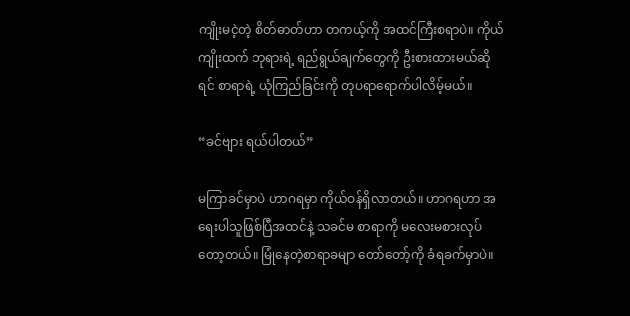ကျိုးမငဲ့တဲ့ စိတ်ဓာတ်ဟာ တကယ့်ကို အထင်ကြီးစရာပဲ။ ကိုယ်ကျိုးထက် ဘုရားရဲ့ ရည်ရွယ်ချက်တွေကို ဦးစားထားမယ်ဆိုရင် စာရာရဲ့ ယုံကြည်ခြင်းကို တုပရာရောက်ပါလိမ့်မယ်။

“ခင်ဗျား ရယ်ပါတယ်”

မကြာခင်မှာပဲ ဟာဂရမှာ ကိုယ်ဝန်ရှိလာတယ်။ ဟာဂရဟာ အရေးပါသူဖြစ်ပြီအထင်နဲ့ သခင်မ စာရာကို မလေးမစားလုပ်တော့တယ်။ မြုံနေတဲ့စာရာခမျာ တော်တော့်ကို ခံရခက်မှာပဲ။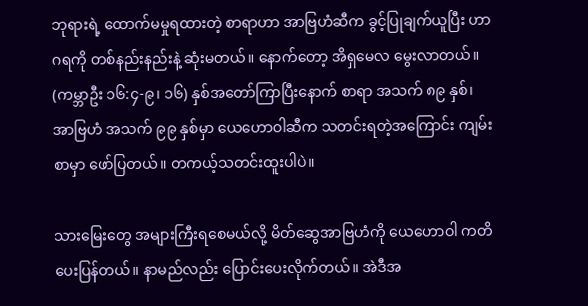ဘုရားရဲ့ ထောက်မမှုရထားတဲ့ စာရာဟာ အာဗြဟံဆီက ခွင့်ပြုချက်ယူပြီး ဟာဂရကို တစ်နည်းနည်းနဲ့ ဆုံးမတယ်။ နောက်တော့ အိရှမေလ မွေးလာတယ်။ (ကမ္ဘာဦး ၁၆:၄-၉၊ ၁၆) နှစ်အတော်ကြာပြီးနောက် စာရာ အသက် ၈၉ နှစ်၊ အာဗြဟံ အသက် ၉၉ နှစ်မှာ ယေဟောဝါဆီက သတင်းရတဲ့အကြောင်း ကျမ်းစာမှာ ဖော်ပြတယ်။ တကယ့်သတင်းထူးပါပဲ။

သားမြေးတွေ အများကြီးရစေမယ်လို့ မိတ်ဆွေအာဗြဟံကို ယေဟောဝါ ကတိပေးပြန်တယ်။ နာမည်လည်း ပြောင်းပေးလိုက်တယ်။ အဲဒီအ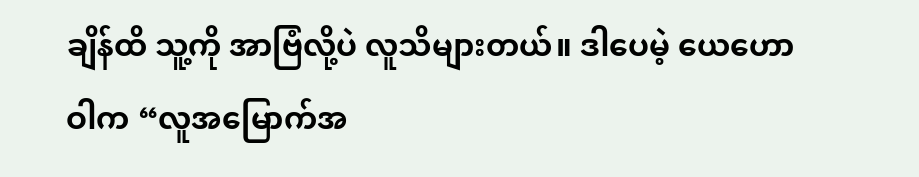ချိန်ထိ သူ့ကို အာဗြံလို့ပဲ လူသိများတယ်။ ဒါပေမဲ့ ယေဟောဝါက “လူအမြောက်အ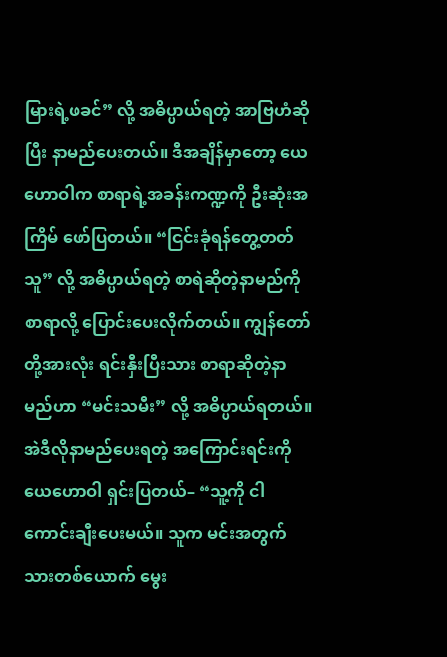မြားရဲ့ဖခင်” လို့ အဓိပ္ပာယ်ရတဲ့ အာဗြဟံဆိုပြီး နာမည်ပေးတယ်။ ဒီအချိန်မှာတော့ ယေဟောဝါက စာရာရဲ့အခန်းကဏ္ဍကို ဦးဆုံးအကြိမ် ဖော်ပြတယ်။ “ငြင်းခုံရန်တွေ့တတ်သူ” လို့ အဓိပ္ပာယ်ရတဲ့ စာရဲဆိုတဲ့နာမည်ကို စာရာလို့ ပြောင်းပေးလိုက်တယ်။ ကျွန်တော်တို့အားလုံး ရင်းနှီးပြီးသား စာရာဆိုတဲ့နာမည်ဟာ “မင်းသမီး” လို့ အဓိပ္ပာယ်ရတယ်။ အဲဒီလိုနာမည်ပေးရတဲ့ အကြောင်းရင်းကို ယေဟောဝါ ရှင်းပြတယ်– “သူ့ကို ငါကောင်းချီးပေးမယ်။ သူက မင်းအတွက် သားတစ်ယောက် မွေး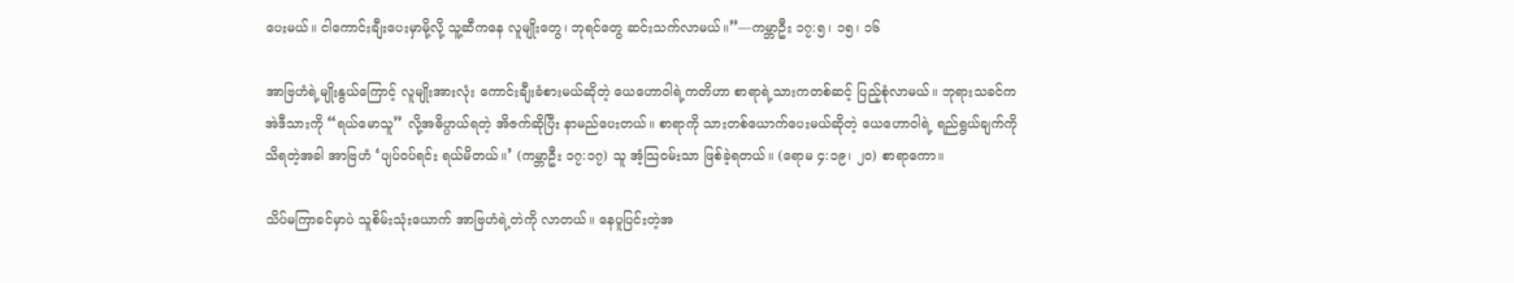ပေးမယ်။ ငါကောင်းချီးပေးမှာမို့လို့ သူ့ဆီကနေ လူမျိုးတွေ၊ ဘုရင်တွေ ဆင်းသက်လာမယ်။”—ကမ္ဘာဦး ၁၇:၅၊ ၁၅၊ ၁၆

အာဗြဟံရဲ့မျိုးနွယ်ကြောင့် လူမျိုးအားလုံး ကောင်းချီးခံစားမယ်ဆိုတဲ့ ယေဟောဝါရဲ့ကတိဟာ စာရာရဲ့သားကတစ်ဆင့် ပြည့်စုံလာမယ်။ ဘုရားသခင်က အဲဒီသားကို “ရယ်မောသူ” လို့အဓိပ္ပာယ်ရတဲ့ အိဇက်ဆိုပြီး နာမည်ပေးတယ်။ စာရာကို သားတစ်ယောက်ပေးမယ်ဆိုတဲ့ ယေဟောဝါရဲ့ ရည်ရွယ်ချက်ကို သိရတဲ့အခါ အာဗြဟံ ‘ပျပ်ဝပ်ရင်း ရယ်မိတယ်။’ (ကမ္ဘာဦး ၁၇:၁၇) သူ အံ့သြဝမ်းသာ ဖြစ်ခဲ့ရတယ်။ (ရောမ ၄:၁၉၊ ၂၀) စာရာကော။

သိပ်မကြာခင်မှာပဲ သူစိမ်းသုံးယောက် အာဗြဟံရဲ့တဲကို လာတယ်။ နေပူပြင်းတဲ့အ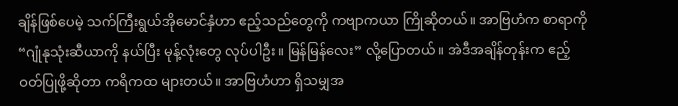ချိန်ဖြစ်ပေမဲ့ သက်ကြီးရွယ်အိုမောင်နှံဟာ ဧည့်သည်တွေကို ကဗျာကယာ ကြိုဆိုတယ်။ အာဗြဟံက စာရာကို “ဂျုံနုသုံးဆီယာကို နယ်ပြီး မုန့်လုံးတွေ လုပ်ပါဦး။ မြန်မြန်လေး” လို့ပြောတယ်။ အဲဒီအချိန်တုန်းက ဧည့်ဝတ်ပြုဖို့ဆိုတာ ကရိကထ များတယ်။ အာဗြဟံဟာ ရှိသမျှအ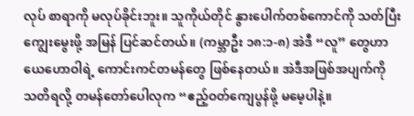လုပ် စာရာကို မလုပ်ခိုင်းဘူး။ သူကိုယ်တိုင် နွားပေါက်တစ်ကောင်ကို သတ်ပြီး ကျွေးမွေးဖို့ အမြန် ပြင်ဆင်တယ်။ (ကမ္ဘာဦး ၁၈:၁-၈) အဲဒီ “လူ” တွေဟာ ယေဟောဝါရဲ့ ကောင်းကင်တမန်တွေ ဖြစ်နေတယ်။ အဲဒီအဖြစ်အပျက်ကို သတိရလို့ တမန်တော်ပေါလုက “ဧည့်ဝတ်ကျေပွန်ဖို့ မမေ့ပါနဲ့။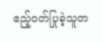ဧည့်ဝတ်ပြုခဲ့သူတ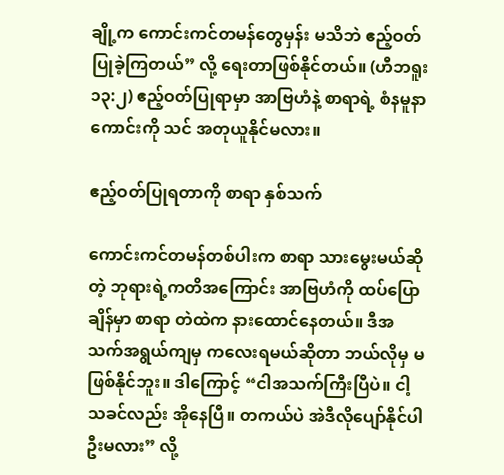ချို့က ကောင်းကင်တမန်တွေမှန်း မသိဘဲ ဧည့်ဝတ်ပြုခဲ့ကြတယ်” လို့ ရေးတာဖြစ်နိုင်တယ်။ (ဟီဘရူး ၁၃:၂) ဧည့်ဝတ်ပြုရာမှာ အာဗြဟံနဲ့ စာရာရဲ့ စံနမူနာကောင်းကို သင် အတုယူနိုင်မလား။

ဧည့်ဝတ်ပြုရတာကို စာရာ နှစ်သက်

ကောင်းကင်တမန်တစ်ပါးက စာရာ သားမွေးမယ်ဆိုတဲ့ ဘုရားရဲ့ကတိအကြောင်း အာဗြဟံကို ထပ်ပြောချိန်မှာ စာရာ တဲထဲက နားထောင်နေတယ်။ ဒီအသက်အရွယ်ကျမှ ကလေးရမယ်ဆိုတာ ဘယ်လိုမှ မဖြစ်နိုင်ဘူး။ ဒါကြောင့် “ငါအသက်ကြီးပြီပဲ။ ငါ့သခင်လည်း အိုနေပြီ။ တကယ်ပဲ အဲဒီလိုပျော်နိုင်ပါဦးမလား” လို့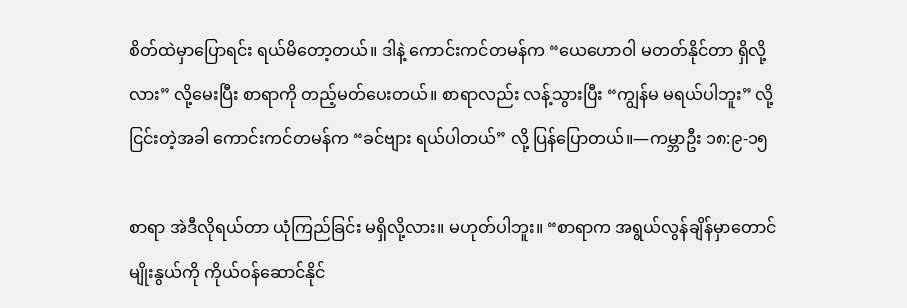စိတ်ထဲမှာပြောရင်း ရယ်မိတော့တယ်။ ဒါနဲ့ ကောင်းကင်တမန်က “ယေဟောဝါ မတတ်နိုင်တာ ရှိလို့လား” လို့မေးပြီး စာရာကို တည့်မတ်ပေးတယ်။ စာရာလည်း လန့်သွားပြီး “ကျွန်မ မရယ်ပါဘူး” လို့ ငြင်းတဲ့အခါ ကောင်းကင်တမန်က “ခင်ဗျား ရယ်ပါတယ်” လို့ ပြန်ပြောတယ်။—ကမ္ဘာဦး ၁၈:၉-၁၅

စာရာ အဲဒီလိုရယ်တာ ယုံကြည်ခြင်း မရှိလို့လား။ မဟုတ်ပါဘူး။ “စာရာက အရွယ်လွန်ချိန်မှာတောင် မျိုးနွယ်ကို ကိုယ်ဝန်ဆောင်နိုင်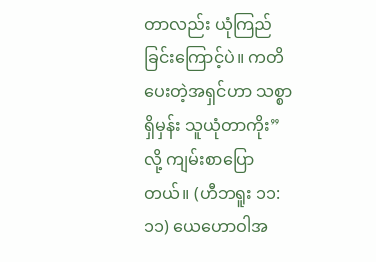တာလည်း ယုံကြည်ခြင်းကြောင့်ပဲ။ ကတိပေးတဲ့အရှင်ဟာ သစ္စာရှိမှန်း သူယုံတာကိုး” လို့ ကျမ်းစာပြောတယ်။ (ဟီဘရူး ၁၁:၁၁) ယေဟောဝါအ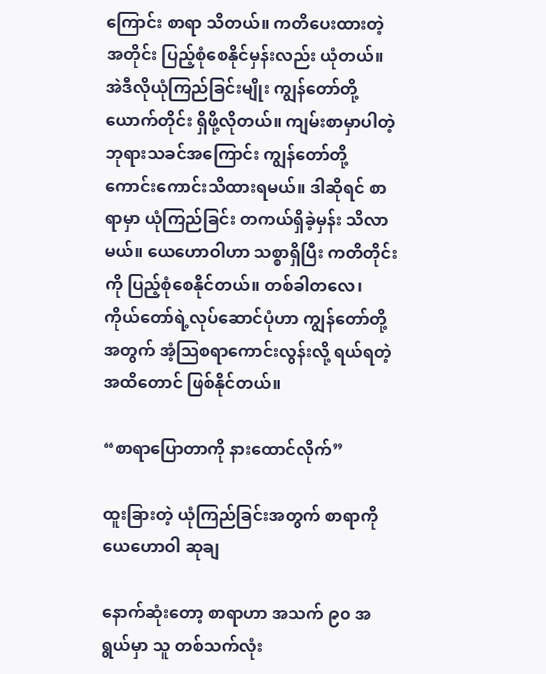ကြောင်း စာရာ သိတယ်။ ကတိပေးထားတဲ့အတိုင်း ပြည့်စုံစေနိုင်မှန်းလည်း ယုံတယ်။ အဲဒီလိုယုံကြည်ခြင်းမျိုး ကျွန်တော်တို့ယောက်တိုင်း ရှိဖို့လိုတယ်။ ကျမ်းစာမှာပါတဲ့ ဘုရားသခင်အကြောင်း ကျွန်တော်တို့ ကောင်းကောင်းသိထားရမယ်။ ဒါဆိုရင် စာရာမှာ ယုံကြည်ခြင်း တကယ်ရှိခဲ့မှန်း သိလာမယ်။ ယေဟောဝါဟာ သစ္စာရှိပြီး ကတိတိုင်းကို ပြည့်စုံစေနိုင်တယ်။ တစ်ခါတလေ၊ ကိုယ်တော်ရဲ့လုပ်ဆောင်ပုံဟာ ကျွန်တော်တို့အတွက် အံ့သြစရာကောင်းလွန်းလို့ ရယ်ရတဲ့အထိတောင် ဖြစ်နိုင်တယ်။

“စာရာပြောတာကို နားထောင်လိုက်”

ထူးခြားတဲ့ ယုံကြည်ခြင်းအတွက် စာရာကို ယေဟောဝါ ဆုချ

နောက်ဆုံးတော့ စာရာဟာ အသက် ၉၀ အရွယ်မှာ သူ တစ်သက်လုံး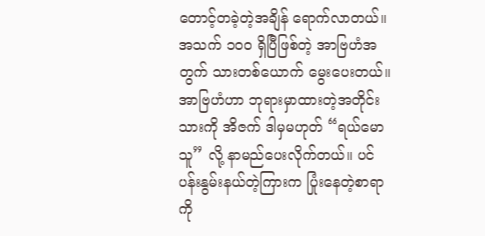တောင့်တခဲ့တဲ့အချိန် ရောက်လာတယ်။ အသက် ၁၀၀ ရှိပြီဖြစ်တဲ့ အာဗြဟံအတွက် သားတစ်ယောက် မွေးပေးတယ်။ အာဗြဟံဟာ ဘုရားမှာထားတဲ့အတိုင်း သားကို အိဇက် ဒါမှမဟုတ် “ရယ်မောသူ” လို့ နာမည်ပေးလိုက်တယ်။ ပင်ပန်းနွမ်းနယ်တဲ့ကြားက ပြုံးနေတဲ့စာရာကို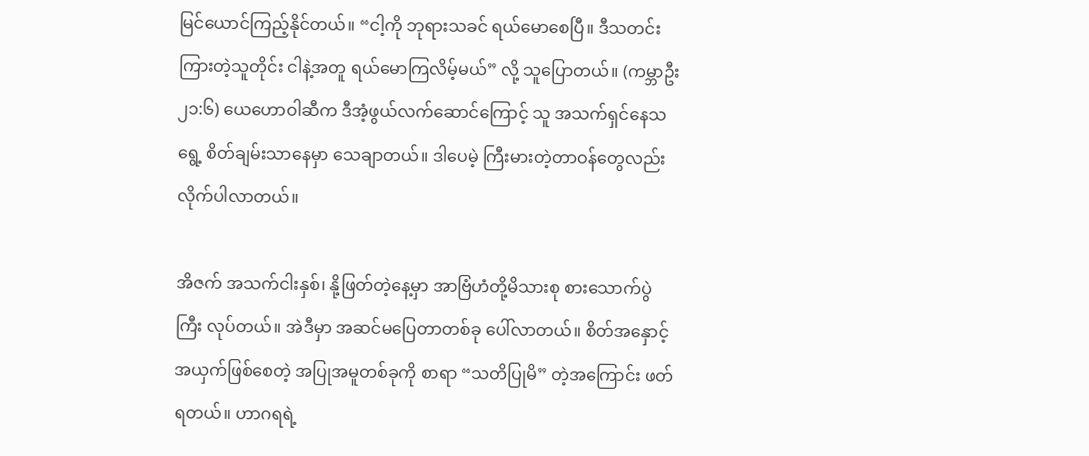မြင်ယောင်ကြည့်နိုင်တယ်။ “ငါ့ကို ဘုရားသခင် ရယ်မောစေပြီ။ ဒီသတင်းကြားတဲ့သူတိုင်း ငါနဲ့အတူ ရယ်မောကြလိမ့်မယ်” လို့ သူပြောတယ်။ (ကမ္ဘာဦး ၂၁:၆) ယေဟောဝါဆီက ဒီအံ့ဖွယ်လက်ဆောင်ကြောင့် သူ အသက်ရှင်နေသရွေ့ စိတ်ချမ်းသာနေမှာ သေချာတယ်။ ဒါပေမဲ့ ကြီးမားတဲ့တာဝန်တွေလည်း လိုက်ပါလာတယ်။

အိဇက် အသက်ငါးနှစ်၊ နို့ဖြတ်တဲ့နေ့မှာ အာဗြံဟံတို့မိသားစု စားသောက်ပွဲကြီး လုပ်တယ်။ အဲဒီမှာ အဆင်မပြေတာတစ်ခု ပေါ်လာတယ်။ စိတ်အနှောင့်အယှက်ဖြစ်စေတဲ့ အပြုအမူတစ်ခုကို စာရာ “သတိပြုမိ” တဲ့အကြောင်း ဖတ်ရတယ်။ ဟာဂရရဲ့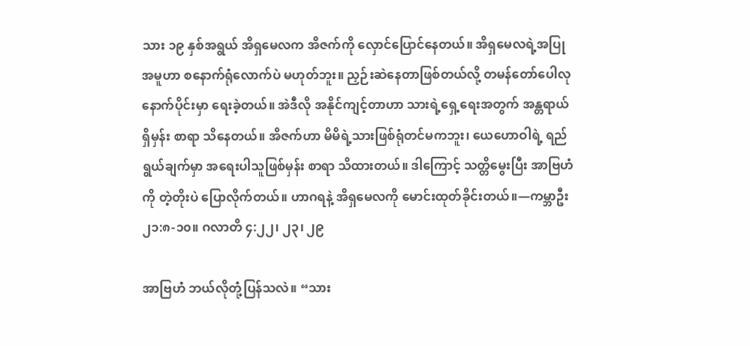သား ၁၉ နှစ်အရွယ် အိရှမေလက အိဇက်ကို လှောင်ပြောင်နေတယ်။ အိရှမေလရဲ့အပြုအမူဟာ စနောက်ရုံလောက်ပဲ မဟုတ်ဘူး။ ညှဉ်းဆဲနေတာဖြစ်တယ်လို့ တမန်တော်ပေါလု နောက်ပိုင်းမှာ ရေးခဲ့တယ်။ အဲဒီလို အနိုင်ကျင့်တာဟာ သားရဲ့ရှေ့ရေးအတွက် အန္တရာယ်ရှိမှန်း စာရာ သိနေတယ်။ အိဇက်ဟာ မိမိရဲ့သားဖြစ်ရုံတင်မကဘူး၊ ယေဟောဝါရဲ့ ရည်ရွယ်ချက်မှာ အရေးပါသူဖြစ်မှန်း စာရာ သိထားတယ်။ ဒါကြောင့် သတ္တိမွေးပြီး အာဗြဟံကို တဲ့တိုးပဲ ပြောလိုက်တယ်။ ဟာဂရနဲ့ အိရှမေလကို မောင်းထုတ်ခိုင်းတယ်။—ကမ္ဘာဦး ၂၁:၈-၁၀။ ဂလာတိ ၄:၂၂၊ ၂၃၊ ၂၉

အာဗြဟံ ဘယ်လိုတုံ့ပြန်သလဲ။ “သား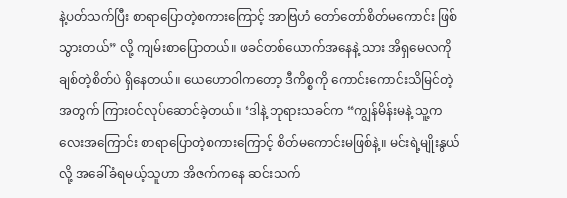နဲ့ပတ်သက်ပြီး စာရာပြောတဲ့စကားကြောင့် အာဗြဟံ တော်တော်စိတ်မကောင်း ဖြစ်သွားတယ်” လို့ ကျမ်းစာပြောတယ်။ ဖခင်တစ်ယောက်အနေနဲ့ သား အိရှမေလကို ချစ်တဲ့စိတ်ပဲ ရှိနေတယ်။ ယေဟောဝါကတော့ ဒီကိစ္စကို ကောင်းကောင်းသိမြင်တဲ့အတွက် ကြားဝင်လုပ်ဆောင်ခဲ့တယ်။ ‘ဒါနဲ့ ဘုရားသခင်က “ကျွန်မိန်းမနဲ့ သူ့ကလေးအကြောင်း စာရာပြောတဲ့စကားကြောင့် စိတ်မကောင်းမဖြစ်နဲ့။ မင်းရဲ့မျိုးနွယ်လို့ အခေါ်ခံရမယ့်သူဟာ အိဇက်ကနေ ဆင်းသက်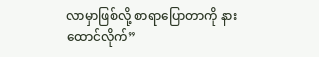လာမှာဖြစ်လို့ စာရာပြောတာကို နားထောင်လိုက်”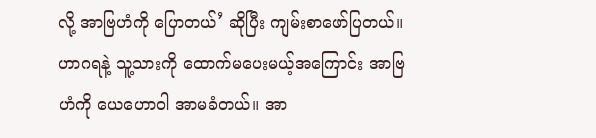လို့ အာဗြဟံကို ပြောတယ်’ ဆိုပြီး ကျမ်းစာဖော်ပြတယ်။ ဟာဂရနဲ့ သူ့သားကို ထောက်မပေးမယ့်အကြောင်း အာဗြဟံကို ယေဟောဝါ အာမခံတယ်။ အာ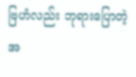ဗြဟံလည်း ဘုရားပြောတဲ့အ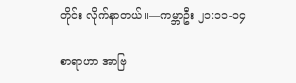တိုင်း လိုက်နာတယ်။—ကမ္ဘာဦး ၂၁:၁၁-၁၄

စာရာဟာ အာဗြ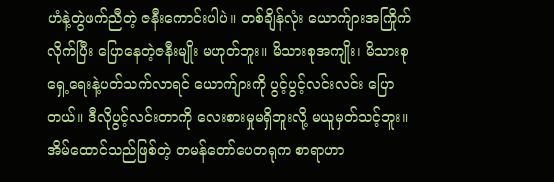ဟံနဲ့တွဲဖက်ညီတဲ့ ဇနီးကောင်းပါပဲ။ တစ်ချိန်လုံး ယောက်ျားအကြိုက်လိုက်ပြီး ပြောနေတဲ့ဇနီးမျိုး မဟုတ်ဘူး။ မိသားစုအကျိုး၊ မိသားစုရှေ့ရေးနဲ့ပတ်သက်လာရင် ယောက်ျားကို ပွင့်ပွင့်လင်းလင်း ပြောတယ်။ ဒီလိုပွင့်လင်းတာကို လေးစားမှုမရှိဘူးလို့ မယူမှတ်သင့်ဘူး။ အိမ်ထောင်သည်ဖြစ်တဲ့ တမန်တော်ပေတရုက စာရာဟာ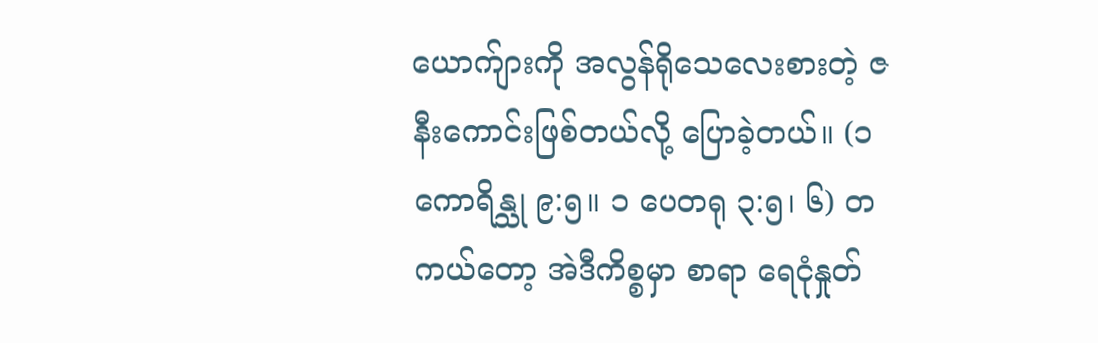ယောက်ျားကို အလွန်ရိုသေလေးစားတဲ့ ဇနီးကောင်းဖြစ်တယ်လို့ ပြောခဲ့တယ်။ (၁ ကောရိန္သု ၉:၅။ ၁ ပေတရု ၃:၅၊ ၆) တကယ်တော့ အဲဒီကိစ္စမှာ စာရာ ရေငုံနှုတ်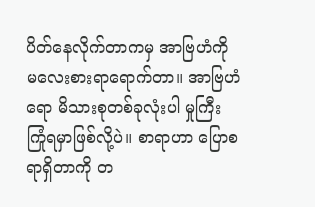ပိတ်နေလိုက်တာကမှ အာဗြဟံကို မလေးစားရာရောက်တာ။ အာဗြဟံရော မိသားစုတစ်ခုလုံးပါ မှုကြီး ကြုံရမှာဖြစ်လို့ပဲ။ စာရာဟာ ပြောစရာရှိတာကို တ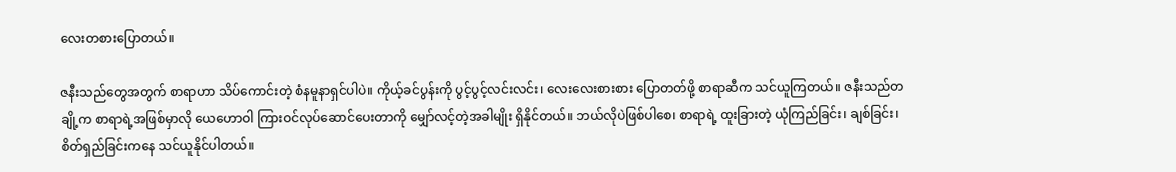လေးတစားပြောတယ်။

ဇနီးသည်တွေအတွက် စာရာဟာ သိပ်ကောင်းတဲ့ စံနမူနာရှင်ပါပဲ။ ကိုယ့်ခင်ပွန်းကို ပွင့်ပွင့်လင်းလင်း၊ လေးလေးစားစား ပြောတတ်ဖို့ စာရာဆီက သင်ယူကြတယ်။ ဇနီးသည်တချို့က စာရာရဲ့အဖြစ်မှာလို ယေဟောဝါ ကြားဝင်လုပ်ဆောင်ပေးတာကို မျှော်လင့်တဲ့အခါမျိုး ရှိနိုင်တယ်။ ဘယ်လိုပဲဖြစ်ပါစေ၊ စာရာရဲ့ ထူးခြားတဲ့ ယုံကြည်ခြင်း၊ ချစ်ခြင်း၊ စိတ်ရှည်ခြင်းကနေ သင်ယူနိုင်ပါတယ်။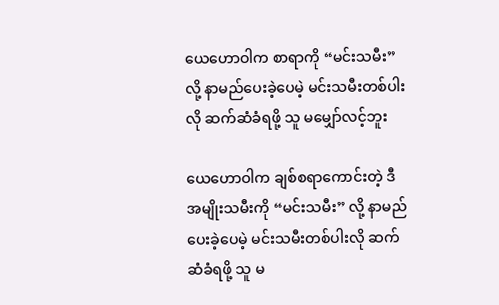ယေဟောဝါက စာရာကို “မင်းသမီး” လို့ နာမည်ပေးခဲ့ပေမဲ့ မင်းသမီးတစ်ပါးလို ဆက်ဆံခံရဖို့ သူ မမျှော်လင့်ဘူး

ယေဟောဝါက ချစ်စရာကောင်းတဲ့ ဒီအမျိုးသမီးကို “မင်းသမီး” လို့ နာမည်ပေးခဲ့ပေမဲ့ မင်းသမီးတစ်ပါးလို ဆက်ဆံခံရဖို့ သူ မ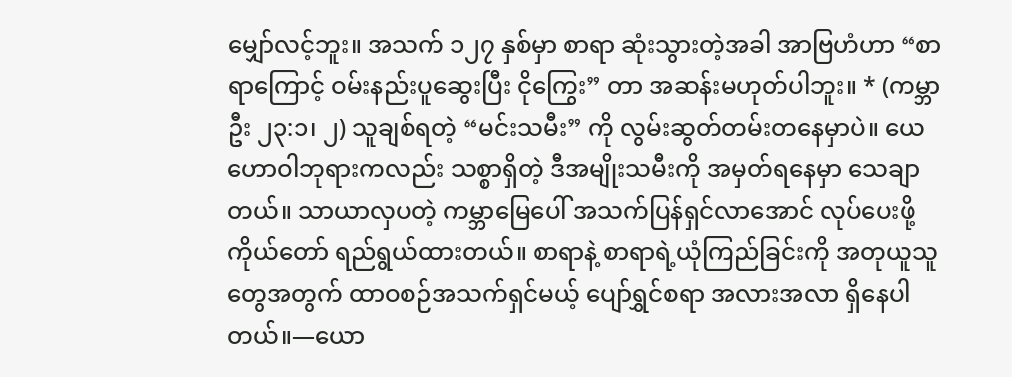မျှော်လင့်ဘူး။ အသက် ၁၂၇ နှစ်မှာ စာရာ ဆုံးသွားတဲ့အခါ အာဗြဟံဟာ “စာရာကြောင့် ဝမ်းနည်းပူဆွေးပြီး ငိုကြွေး” တာ အဆန်းမဟုတ်ပါဘူး။ * (ကမ္ဘာဦး ၂၃:၁၊ ၂) သူချစ်ရတဲ့ “မင်းသမီး” ကို လွမ်းဆွတ်တမ်းတနေမှာပဲ။ ယေဟောဝါဘုရားကလည်း သစ္စာရှိတဲ့ ဒီအမျိုးသမီးကို အမှတ်ရနေမှာ သေချာတယ်။ သာယာလှပတဲ့ ကမ္ဘာမြေပေါ် အသက်ပြန်ရှင်လာအောင် လုပ်ပေးဖို့ ကိုယ်တော် ရည်ရွယ်ထားတယ်။ စာရာနဲ့ စာရာရဲ့ယုံကြည်ခြင်းကို အတုယူသူတွေအတွက် ထာဝစဉ်အသက်ရှင်မယ့် ပျော်ရွှင်စရာ အလားအလာ ရှိနေပါတယ်။—ယော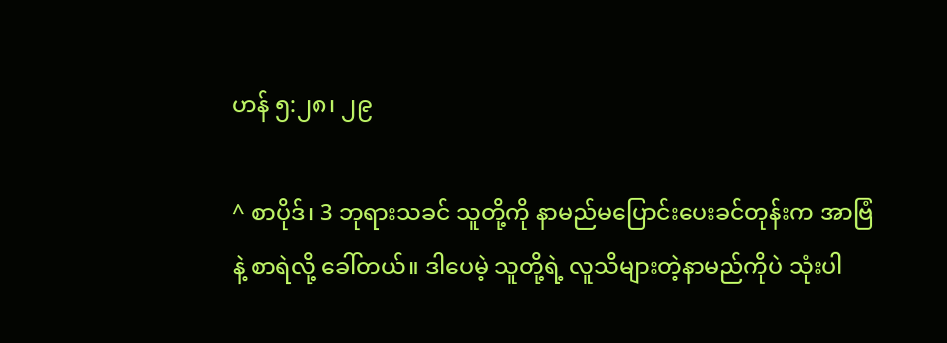ဟန် ၅:၂၈၊ ၂၉

^ စာပိုဒ်၊ 3 ဘုရားသခင် သူတို့ကို နာမည်မပြောင်းပေးခင်တုန်းက အာဗြံနဲ့ စာရဲလို့ ခေါ်တယ်။ ဒါပေမဲ့ သူတို့ရဲ့ လူသိများတဲ့နာမည်ကိုပဲ သုံးပါ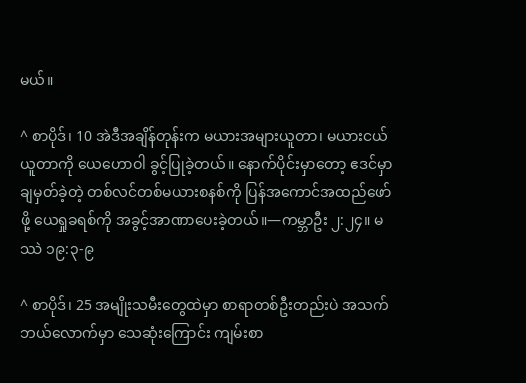မယ်။

^ စာပိုဒ်၊ 10 အဲဒီအချိန်တုန်းက မယားအများယူတာ၊ မယားငယ်ယူတာကို ယေဟောဝါ ခွင့်ပြုခဲ့တယ်။ နောက်ပိုင်းမှာတော့ ဧဒင်မှာချမှတ်ခဲ့တဲ့ တစ်လင်တစ်မယားစနစ်ကို ပြန်အကောင်အထည်ဖော်ဖို့ ယေရှုခရစ်ကို အခွင့်အာဏာပေးခဲ့တယ်။—ကမ္ဘာဦး ၂:၂၄။ မဿဲ ၁၉:၃-၉

^ စာပိုဒ်၊ 25 အမျိုးသမီးတွေထဲမှာ စာရာတစ်ဦးတည်းပဲ အသက်ဘယ်လောက်မှာ သေဆုံးကြောင်း ကျမ်းစာ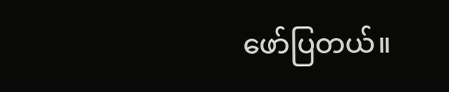ဖော်ပြတယ်။